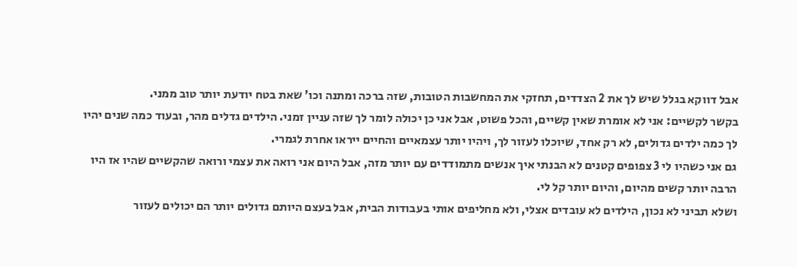אבל דווקא בגלל שיש לך את 2 הצדדים, תחזקי את המחשבות הטובות, שזה ברכה ומתנה וכו' שאת בטח יודעת יותר טוב ממני.
בקשר לקשיים: אני לא אומרת שאין קשיים, והכל פשוט, אבל אני כן יכולה לומר לך שזה עניין זמני. הילדים גדלים מהר, ובעוד כמה שנים יהיו לך כמה ילדים גדולים, לא רק אחד, שיוכלו לעזור לך, ויהיו יותר עצמאיים והחיים ייראו אחרת לגמרי.
גם אני כשהיו לי 3 צפופים קטנים לא הבנתי איך אנשים מתמודדים עם יותר מזה, אבל היום אני רואה את עצמי ורואה שהקשיים שהיו אז היו הרבה יותר קשים מהיום, והיום יותר קל לי.
ושלא תביני לא נכון, הילדים לא עובדים אצלי, ולא מחליפים אותי בעבודות הבית, אבל בעצם היותם גדולים יותר הם יכולים לעזור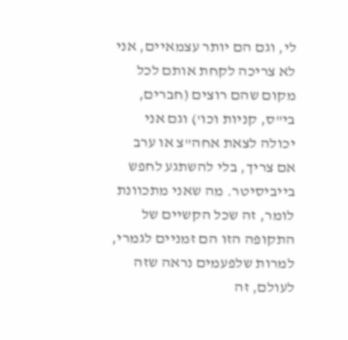לי, וגם הם יותר עצמאיים, אני לא צריכה לקחת אותם לכל מקום שהם רוצים (חברים, בי"ס, קניות וכו') וגם אני יכולה לצאת אחה"צ או ערב אם צריך, בלי להשתגע לחפש בייביסיטר. מה שאני מתכוונת לומר, זה שכל הקשיים של התקופה הזו הם זמניים לגמרי, למרות שלפעמים נראה שזה לעולם, זה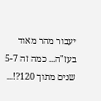יעבור מהר מאוד בעז"ה... כמה זה 5-7 שנים מתוך 120?!...